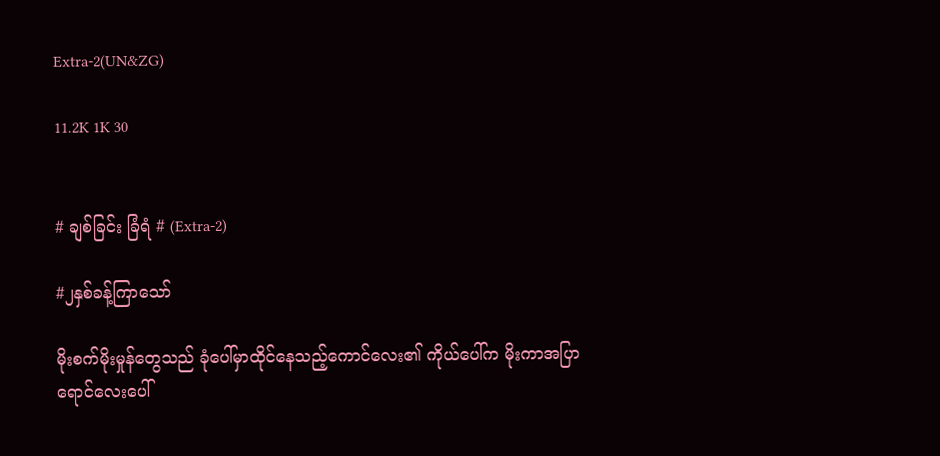Extra-2(UN&ZG)

11.2K 1K 30


# ချစ်ခြင်း ခြံရံ # (Extra-2)

#၂နှစ်ခန့်ကြာသော်

မိုးစက်မိုးမှုန်တွေသည် ခုံပေါ်မှာထိုင်နေသည့်ကောင်လေး၏ ကိုယ်ပေါ်က မိုးကာအပြာရောင်လေးပေါ်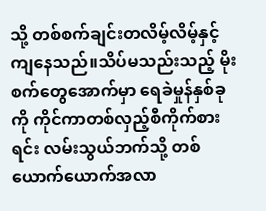သို့ တစ်စက်ချင်းတလိမ့်လိမ့်နှင့်ကျနေသည်။သိပ်မသည်းသည့် မိုးစက်တွေအောက်မှာ ရေခဲမှုန်နှစ်ခုကို ကိုင်ကာတစ်လှည့်စီကိုက်စားရင်း လမ်းသွယ်ဘက်သို့ တစ်ယောက်ယောက်အလာ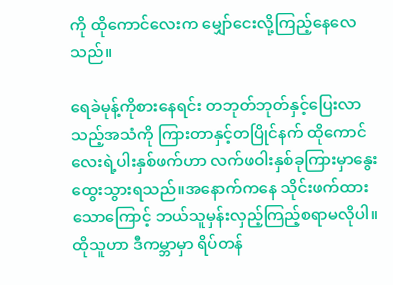ကို ထိုကောင်လေးက မျှော်ငေးလို့ကြည့်နေလေသည်။

ရေခဲမုန့်ကိုစားနေရင်း တဘုတ်ဘုတ်နှင့်ပြေးလာသည့်အသံကို ကြားတာနှင့်တပြိုင်နက် ထိုကောင်လေးရဲ့ပါးနှစ်ဖက်ဟာ လက်ဖဝါးနှစ်ခုကြားမှာနွေးထွေးသွားရသည်။အနောက်ကနေ သိုင်းဖက်ထားသောကြောင့် ဘယ်သူမှန်းလှည့်ကြည့်စရာမလိုပါ။ထိုသူဟာ ဒီကမ္ဘာမှာ ရိပ်တန်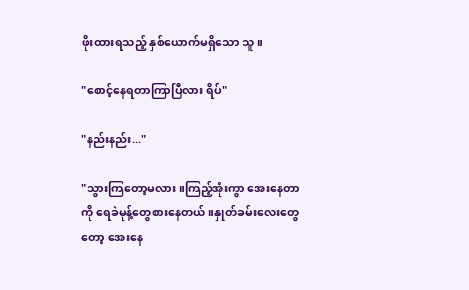ဖိုးထားရသည့် နှစ်ယောက်မရှိသော သူ။

"စောင့်နေရတာကြာပြီလား ရိပ်"

"နည်းနည်း..."

"သွားကြတော့မလား။ကြည့်အုံးကွာ အေးနေတာကို ရေခဲမုန့်တွေစားနေတယ်။နှုတ်ခမ်းလေးတွေတော့ အေးနေ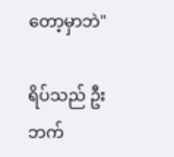တော့မှာဘဲ"

ရိပ်သည် ဦးဘက်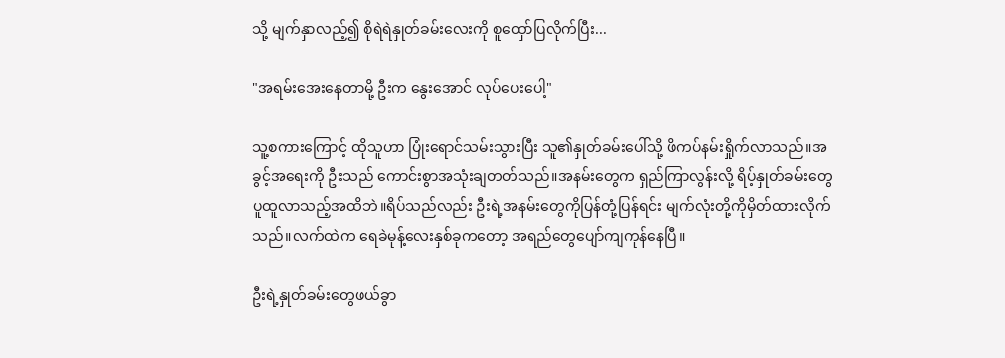သို့ မျက်နှာလည့်၍ စိုရဲရဲနှုတ်ခမ်းလေးကို စူထှော်ပြလိုက်ပြီး...

"အရမ်းအေးနေတာမို့ ဦးက နွေးအောင် လုပ်ပေးပေါ့"

သူ့စကားကြောင့် ထိုသူဟာ ပြုံးရောင်သမ်းသွားပြီး သူ၏နှုတ်ခမ်းပေါ်သို့ ဖိကပ်နမ်းရှိုက်လာသည်။အခွင့်အရေးကို ဦးသည် ကောင်းစွာအသုံးချတတ်သည်။အနမ်းတွေက ရှည်ကြာလွန်းလို့ ရိပ့်နှုတ်ခမ်းတွေ ပူထူလာသည့်အထိဘဲ။ရိပ်သည်လည်း ဦးရဲ့အနမ်းတွေကိုပြန်တုံ့ပြန်ရင်း မျက်လုံးတို့ကိုမှိတ်ထားလိုက်သည်။လက်ထဲက ရေခဲမုန့်လေးနှစ်ခုကတော့ အရည်တွေပျော်ကျကုန်နေပြီ။

ဦးရဲ့နှုတ်ခမ်းတွေဖယ်ခွာ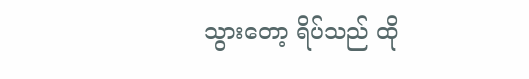သွားတော့ ရိပ်သည် ထို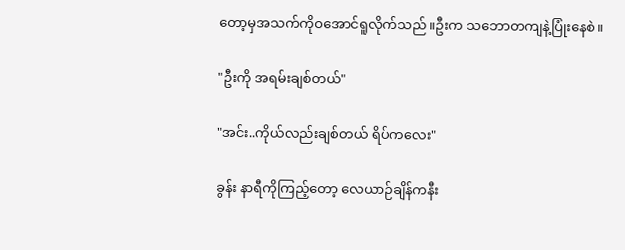တော့မှအသက်ကိုဝအောင်ရူလိုက်သည်။ဦးက သဘောတကျနဲ့ပြုံးနေစဲ။

"ဦးကို အရမ်းချစ်တယ်"

"အင်း..ကိုယ်လည်းချစ်တယ် ရိပ်ကလေး"

ခွန်း နာရီကိုကြည့်တော့ လေယာဉ်ချိန်ကနီး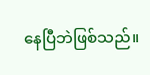နေပြီဘဲဖြစ်သည်။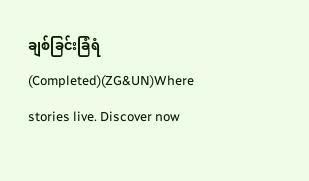ချစ်ခြင်းခြံရံ(Completed)(ZG&UN)Where stories live. Discover now